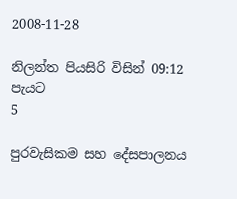2008-11-28

නිලන්ත පියසිරි විසින් 09:12 පැයට
5

පුරවැසිකම සහ දේසපාලනය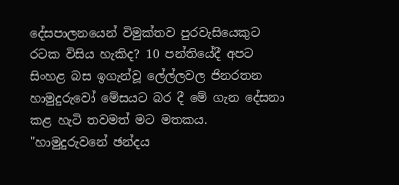දේසපාලනයෙන් විමුක්තව පුරවැසියෙකුට රටක විසිය හැකිද? 10 පන්තියේදී අපට සිංහළ බස ඉගැන්වූ ලේල්ලවල ජිනරතන හාමුදුරුවෝ මේසයට බර දී මේ ගැන දේසනා කළ හැටි තවමත් මට මතකය. "හාමුදුරුවනේ ඡන්දය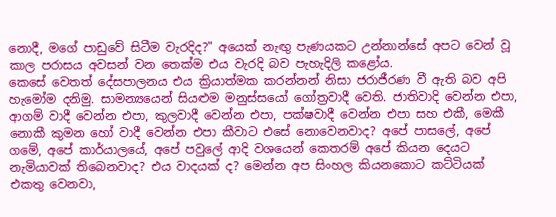නොදී, මගේ පාඩුවේ සිටීම වැරදිද?" අයෙක් නැඟු පැණයකට උන්නාන්සේ අපට වෙන් වූ කාල පරාසය අවසන් වන තෙක්ම එය වැරදි බව පැහැදිලි කළෝය.
කෙසේ වෙතත් දේසපාලනය එය ක්‍රියාත්මක කරන්නන් නිසා ජරාජීරණ වී ඇති බව අපි හැමෝම දනිමු. සාමන්‍යයෙන් සියළුම මනුස්සයෝ ගෝත්‍රවාදී වෙති. ජාතිවාදි වෙන්න එපා, ආගම් වාදී වෙන්න එපා, කුලවාදී වෙන්න එපා, පක්ෂවාදී වෙන්න එපා සහ එකී, මෙකී නොකී කුමන හෝ වාදී වෙන්න එපා කීවාට එසේ නොවෙනවාද? අපේ පාසලේ, අපේ ගමේ, අපේ කාර්යාලයේ, අපේ පවුලේ ආදි වශයෙන් කෙතරම් අපේ කියන දෙයට නැමියාවක් තිබෙනවාද? එය වාදයක් ද? මෙන්න අප සිංහල කියනකොට කට්ටියක් එකතු වෙනවා,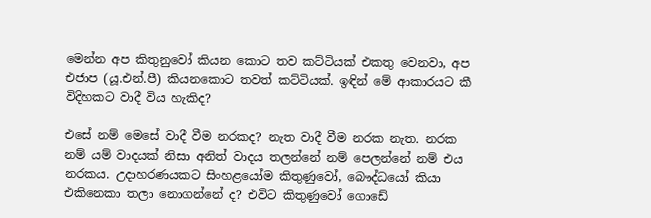මෙන්න අප කිතුනුවෝ කියන කොට තව කට්ටියක් එකතු වෙනවා, අප එජාප (යූ.එන්.පී) කියනකොට තවත් කට්ටියක්. ඉඳින් මේ ආකාරයට කී විදිහකට වාදී විය හැකිද?

එසේ නම් මෙසේ වාදී වීම නරකද? නැත වාදී වීම නරක නැත. නරක නම් යම් වාදයක් නිසා අනිත් වාදය තලන්නේ නම් පෙලන්නේ නම් එය නරකය. උදාහරණයකට සිංහළයෝම කිතුණුවෝ, බෞද්ධයෝ කියා එකිනෙකා තලා නොගන්නේ ද? එවිට කිතුණුවෝ ගොඩේ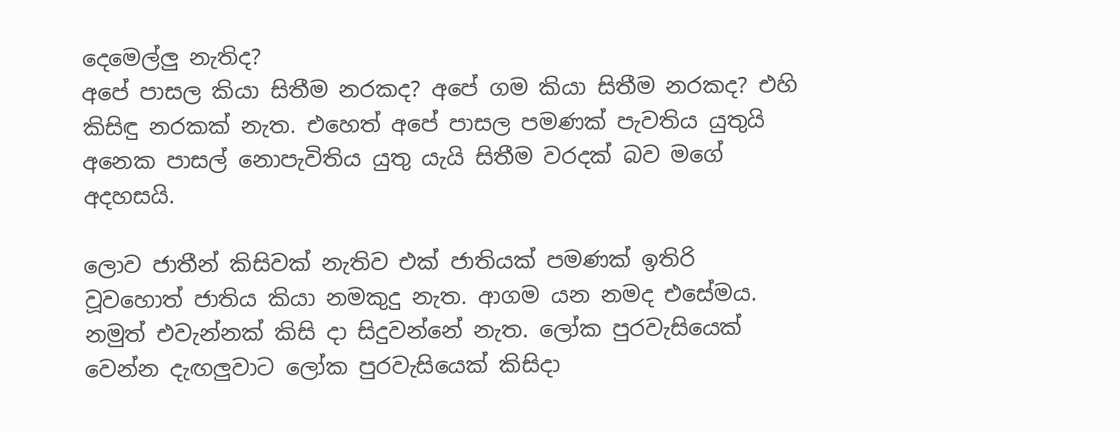දෙමෙල්ලු නැතිද?
අපේ පාසල කියා සිතීම නරකද? අපේ ගම කියා සිතීම නරකද? එහි කිසිඳු නරකක් නැත. එහෙත් අපේ පාසල පමණක් පැවතිය යුතුයි අනෙක පාසල් නොපැවිතිය යුතු යැයි සිතීම වරදක් බව මගේ අදහසයි.

ලොව ජාතීන් කිසිවක් නැතිව එක් ජාතියක් පමණක් ඉතිරි වූවහොත් ජාතිය කියා නමකුදු නැත. ආගම යන නමද එසේමය. නමුත් එවැන්නක් කිසි දා සිදුවන්නේ නැත. ලෝක පුරවැසියෙක් වෙන්න දැඟලුවාට ලෝක පුරවැසියෙක් කිසිදා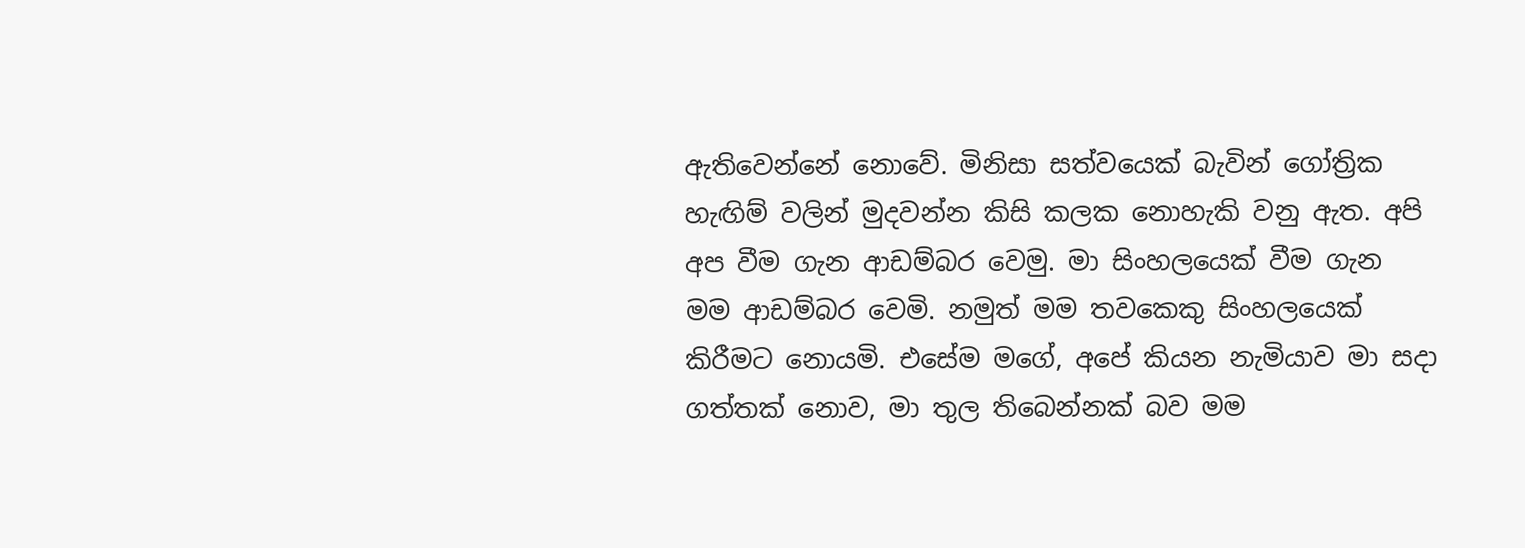ඇතිවෙන්නේ නොවේ. මිනිසා සත්වයෙක් බැවින් ගෝත්‍රික හැඟිම් වලින් මුදවන්න කිසි කලක නොහැකි වනු ඇත. අපි අප වීම ගැන ආඩම්බර වෙමු. මා සිංහලයෙක් වීම ගැන මම ආඩම්බර වෙමි. නමුත් මම තවකෙකු සිංහලයෙක් කිරීමට නොයමි. එසේම මගේ, අපේ කියන නැමියාව මා සදා ගත්තක් නොව, මා තුල තිබෙන්නක් බව මම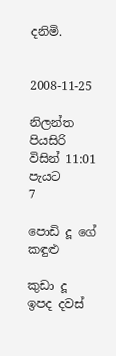දනිමි.


2008-11-25

නිලන්ත පියසිරි විසින් 11:01 පැයට
7

පොඩි දූ ගේ කඳුළු

කුඩා දූ ඉපද දවස්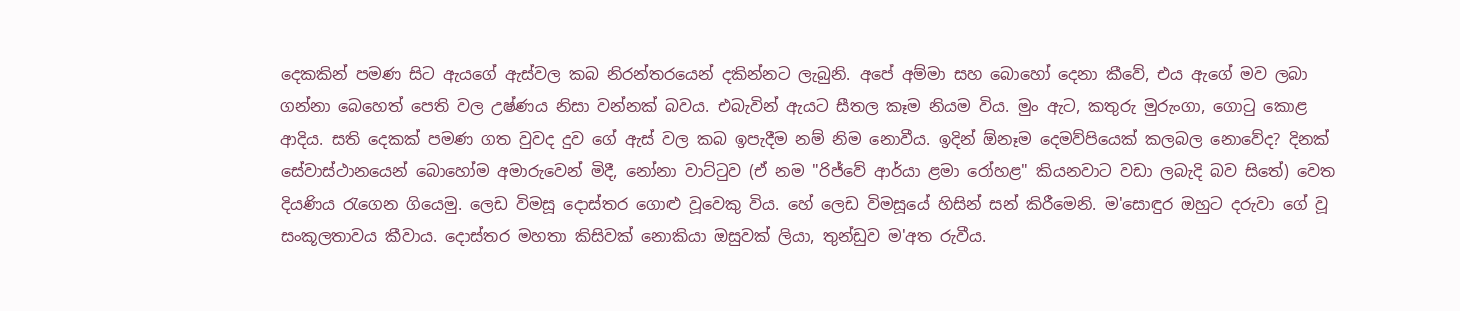දෙකකින් පමණ සිට ඇයගේ ඇස්වල කබ නිරන්තරයෙන් දකින්නට ලැබුනි. අපේ අම්මා සහ බොහෝ දෙනා කීවේ, එය ඇගේ මව ලබා ගන්නා බෙහෙත් පෙති වල උෂ්ණය නිසා වන්නක් බවය. එබැවින් ඇයට සීතල කෑම නියම විය. මුං ඇට, කතුරු මුරුංගා, ගොටු කොළ ආදිය. සති දෙකක් පමණ ගත වුවද දුව ගේ ඇස් වල කබ ඉපැදීම නම් නිම නොවීය. ඉදින් ඕනෑම දෙමව්පියෙක් කලබල නොවේද? දිනක් සේවාස්ථානයෙන් බොහෝම අමාරුවෙන් මිදී, නෝනා වාට්ටුව (ඒ නම "රිජ්වේ ආර්යා ළමා රෝහළ" කියනවාට වඩා ලබැදි බව සිතේ) වෙත දියණිය රැගෙන ගියෙමු. ලෙඩ විමසූ දොස්තර ගොළු වූවෙකු විය. හේ ලෙඩ විමසූයේ හිසින් සන් කිරීමෙනි. ම'සොඳුර ඔහුට දරුවා ගේ වූ සංකූලතාවය කීවාය. දොස්තර මහතා කිසිවක් නොකියා ඔසුවක් ලියා, තුන්ඩුව ම'අත රුවීය.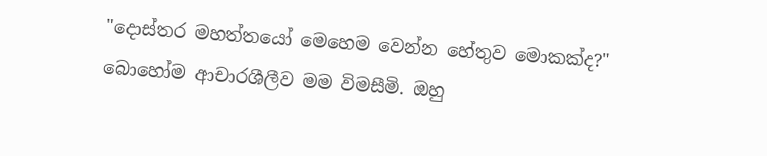"දොස්තර මහත්තයෝ මෙහෙම වෙන්න හේතුව මොකක්ද?" බොහෝම ආචාරශීලීව මම විමසීමි. ඔහු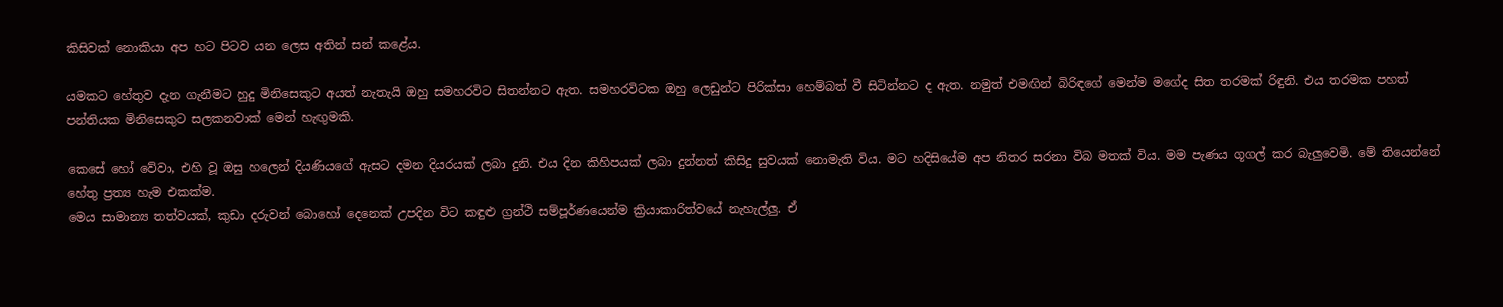කිසිවක් නොකියා අප හට පිටව යන ලෙස අතින් සන් කළේය.

යමකට හේතුව දැන ගැනීමට හුදු මිනිසෙකුට අයත් නැතැයි ඔහු සමහරවිට සිතන්නට ඇත. සමහරවිටක ඔහු ලෙඩුන්ට පිරික්සා හෙම්බත් වී සිටින්නට ද ඇත. නමුත් එමඟින් බිරිඳගේ මෙන්ම මගේද සිත තරමක් රිඳුනි. එය තරමක පහත් පන්තියක මිනිසෙකුට සලකනවාක් මෙන් හැඟුමකි.

කෙසේ හෝ වේවා, එහි වූ ඔසු හලෙන් දියණියගේ ඇසට දමන දියරයක් ලබා දුනි. එය දින කිහිපයක් ලබා දුන්නත් කිසිදු සුවයක් නොමැති විය. මට හදිසියේම අප නිතර සරනා විබ මතක් විය. මම පැණය ගූගල් කර බැලුවෙමි. මේ තියෙන්නේ හේතු ප්‍රත්‍ය හැම එකක්ම.
මෙය සාමාන්‍ය තත්වයක්, කුඩා දරුවන් බොහෝ දෙනෙක් උපදින විට කඳුළු ග්‍රන්ථි සම්පූර්ණයෙන්ම ක්‍රියාකාරිත්වයේ නැහැල්ලු. ඒ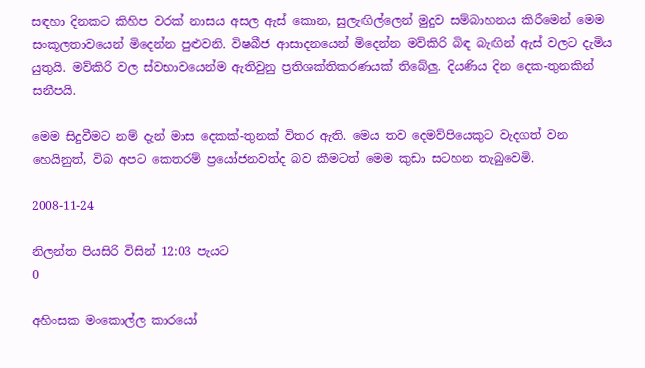සඳහා දිනකට කිහිප වරක් නාසය අසල ඇස් කොන, සුලැඟිල්ලෙන් මුදුව සම්බාහනය කිරීමෙන් මෙම සංකූලතාවයෙන් මිදෙන්න පුළුවනි. විෂබීජ ආසාදනයෙන් මිදෙන්න මව්කිරි බිඳ බැඟින් ඇස් වලට දැමිය යුතුයි. මව්කිරි වල ස්වභාවයෙන්ම ඇතිවුනු ප්‍රතිශක්තිකරණයක් තිබේලු. දියණිය දින දෙක-තුනකින් සනීපයි.

මෙම සිදුවීමට නම් දැන් මාස දෙකක්-තුනක් විතර ඇති. මෙය තව දෙමව්පියෙකුට වැදගත් වන හෙයිනුත්, විබ අපට කෙතරම් ප්‍රයෝජනවත්ද බව කීමටත් මෙම කුඩා සටහන තැබුවෙමි.

2008-11-24

නිලන්ත පියසිරි විසින් 12:03 පැයට
0

අහිංසක මංකොල්ල කාරයෝ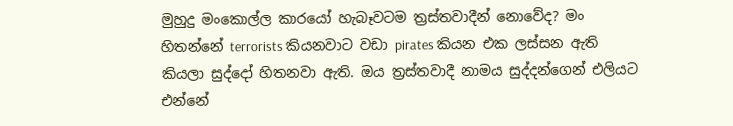මුහුදු මංකොල්ල කාරයෝ හැබෑවටම ත්‍රස්තවාදීන් නොවේද? මං හිතන්නේ terrorists කියනවාට වඩා pirates කියන එක ලස්සන ඇති කියලා සුද්දෝ හිතනවා ඇති. ඔය ත්‍රස්තවාදී නාමය සුද්දන්ගෙන් එලියට එන්නේ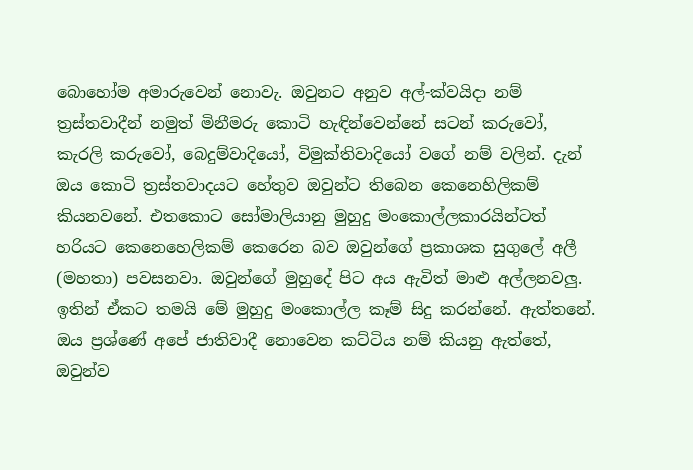බොහෝම අමාරුවෙන් නොවැ. ඔවුනට අනුව අල්-ක්වයිදා නම් ත්‍රස්තවාදීන් නමුත් මිනීමරු කොටි හැඳින්වෙන්නේ සටන් කරුවෝ, කැරලි කරුවෝ, බෙදුම්වාදියෝ, විමුක්තිවාදියෝ වගේ නම් වලින්. දැන් ඔය කොටි ත්‍රස්තවාදයට හේතුව ඔවුන්ට තිබෙන කෙනෙහිලිකම් කියනවනේ. එතකොට සෝමාලියානු මුහුදු මංකොල්ලකාරයින්ටත් හරියට කෙනෙහෙලිකම් කෙරෙන බව ඔවුන්ගේ ප්‍රකාශක සුගුලේ අලී (මහතා) පවසනවා. ඔවුන්ගේ මුහුදේ පිට අය ඇවිත් මාළු අල්ලනවලු. ඉතින් ඒකට තමයි මේ මුහුදු මංකොල්ල කෑම් සිදු කරන්නේ. ඇත්තනේ. ඔය ප්‍රශ්ණේ අපේ ජාතිවාදී නොවෙන කට්ටිය නම් කියනු ඇත්තේ, ඔවුන්ව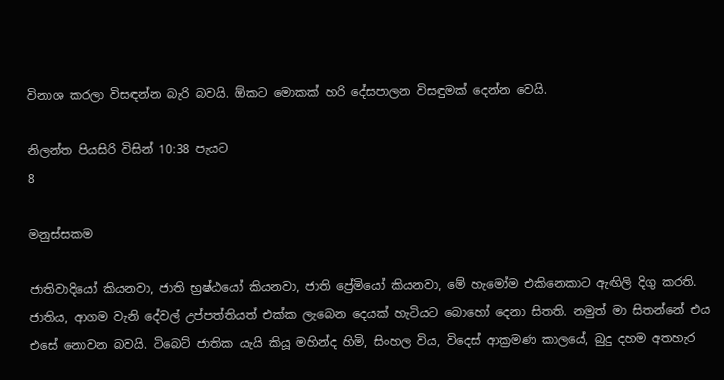විනාශ කරලා විසඳන්න බැරි බවයි. ඕකට මොකක් හරි දේසපාලන විසඳුමක් දෙන්න වෙයි.

නිලන්ත පියසිරි විසින් 10:38 පැයට
8

මනුස්සකම

ජාතිවාදියෝ කියනවා, ජාති භ්‍රෂ්ඨයෝ කියනවා, ජාති ප්‍රේමියෝ කියනවා, මේ හැමෝම එකිනෙකාට ඇඟිලි දිගු කරති. ජාතිය, ආගම වැනි දේවල් උප්පත්තියත් එක්ක ලැබෙන දෙයක් හැටියට බොහෝ දෙනා සිතති. නමුත් මා සිතන්නේ එය එසේ නොවන බවයි. ටිබෙට් ජාතික යැයි කියූ මහින්ද හිමි, සිංහල විය, විදෙස් ආක්‍රමණ කාලයේ, බුදු දහම අතහැර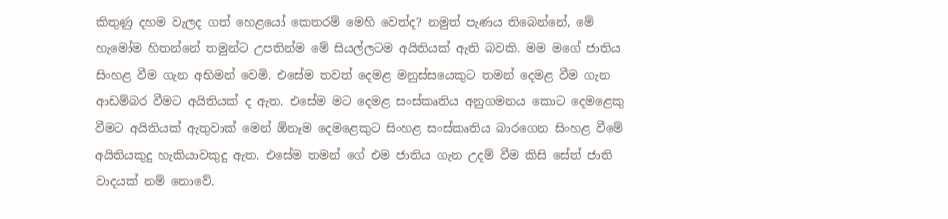කිතුණු දහම වැලද ගත් හෙළයෝ කෙතරම් මෙහි වෙත්ද? නමුත් පැණය තිබෙන්නේ, මේ හැමෝම හිතන්නේ තමුන්ට උපතින්ම මේ සියල්ලටම අයිතියක් ඇති බවකි. මම මගේ ජාතිය සිංහළ වීම ගැන අභිමන් වෙමි. එසේම තවත් දෙමළ මනුස්සයෙකුට තමන් දෙමළ වීම ගැන ආඩම්බර වීමට අයිතියක් ද ඇත. එසේම මට දෙමළ සංස්කෘතිය අනුගමනය කොට දෙමළෙකු වීමට අයිතියක් ඇතුවාක් මෙන් ඕනෑම දෙමළෙකුට සිංහළ සංස්කෘතිය බාරගෙන සිංහළ වීමේ අයිතියකුදු හැකියාවකුදු ඇත. එසේම තමන් ගේ එම ජාතිය ගැන උදම් වීම කිසි සේත් ජාති වාදයක් නම් නොවේ.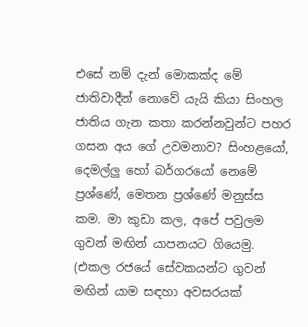එසේ නම් දැන් මොකක්ද මේ ජාතිවාදීන් නොවේ යැයි කියා සිංහල ජාතිය ගැන කතා කරන්නවුන්ට පහර ගසන අය ගේ උවමනාව? සිංහළයෝ, දෙමල්ලු හෝ බර්ගරයෝ නෙමේ ප්‍රශ්ණේ, මෙතන ප්‍රශ්ණේ මනුස්ස කම. මා කුඩා කල, අපේ පවුලම ගුවන් මඟින් යාපනයට ගියෙමු. (එකල රජයේ සේවකයන්ට ගුවන් මඟින් යාම සඳහා අවසරයක්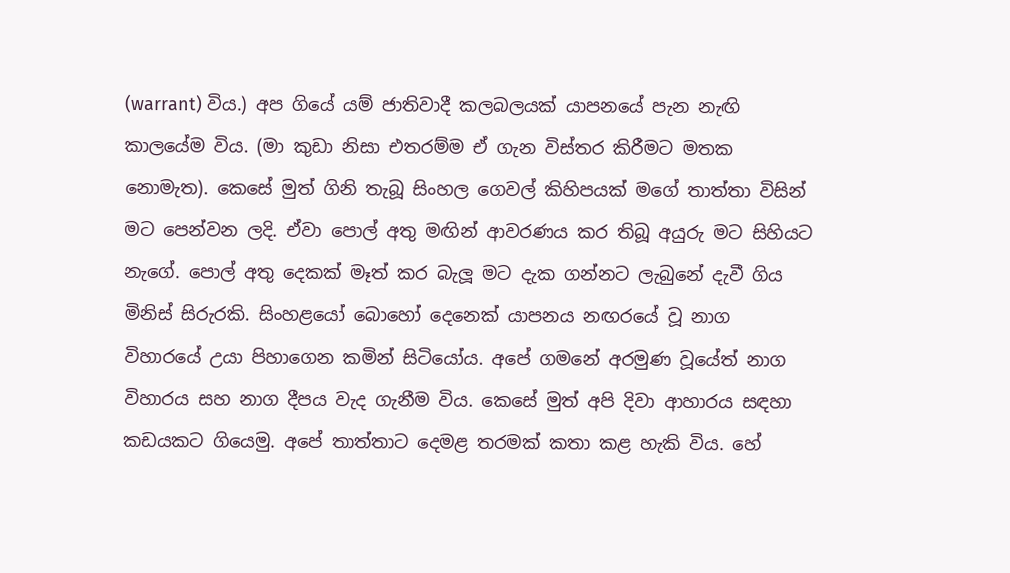(warrant) විය.) අප ගියේ යම් ජාතිවාදී කලබලයක් යාපනයේ පැන නැඟි කාලයේම විය. (මා කුඩා නිසා එතරම්ම ඒ ගැන විස්තර කිරීමට මතක නොමැත). කෙසේ මුත් ගිනි තැබූ සිංහල ගෙවල් කිහිපයක් මගේ තාත්තා විසින් මට පෙන්වන ලදි. ඒවා පොල් අතු මඟින් ආවරණය කර තිබූ අයුරු මට සිහියට නැගේ. පොල් අතු දෙකක් මෑත් කර බැලූ මට දැක ගන්නට ලැබුනේ දැවී ගිය මිනිස් සිරුරකි. සිංහළයෝ බොහෝ දෙනෙක් යාපනය නඟරයේ වූ නාග විහාරයේ උයා පිහාගෙන කමින් සිටියෝය. අපේ ගමනේ අරමුණ වූයේත් නාග විහාරය සහ නාග දීපය වැද ගැනීම විය. කෙසේ මුත් අපි දිවා ආහාරය සඳහා කඩයකට ගියෙමු. අපේ තාත්තාට දෙමළ තරමක් කතා කළ හැකි විය. හේ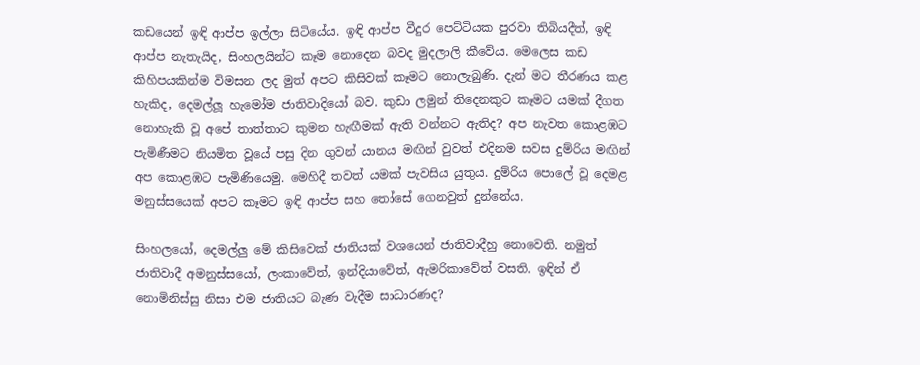කඩයෙන් ඉඳි ආප්ප ඉල්ලා සිටියේය. ඉඳි ආප්ප වීදුර පෙට්ටියක පුරවා තිබියදීත්, ඉඳි ආප්ප නැතැයිද, සිංහලයින්ට කෑම නොදෙන බවද මුදලාලි කීවේය. මෙලෙස කඩ කිහිපයකින්ම විමසන ලද මුත් අපට කිසිවක් කෑමට නොලැබුණි. දැන් මට තීරණය කළ හැකිද, දෙමල්ලූ හැමෝම ජාතිවාදියෝ බව. කුඩා ලමුන් තිදෙනකුට කෑමට යමක් දීගත නොහැකි වූ අපේ තාත්තාට කුමන හැඟීමක් ඇති වන්නට ඇතිද? අප නැවත කොළඹට පැමිණීමට නියමිත වූයේ පසු දින ගුවන් යානය මඟින් වුවත් එදිනම සවස දුම්රිය මඟින් අප කොළඹට පැමිණියෙමු. මෙහිදී තවත් යමක් පැවසිය යුතුය. දුම්රිය පොලේ වූ දෙමළ මනුස්සයෙක් අපට කෑමට ඉඳි ආප්ප සහ තෝසේ ගෙනවුත් දුන්නේය.

සිංහලයෝ, දෙමල්ලු මේ කිසිවෙක් ජාතියක් වශයෙන් ජාතිවාදීහු නොවෙති. නමුත් ජාතිවාදී අමනුස්සයෝ, ලංකාවේත්, ඉන්දියාවේත්, ඇමරිකාවේත් වසති. ඉඳින් ඒ නොමිනිස්සු නිසා එම ජාතියට බැණ වැදීම සාධාරණද?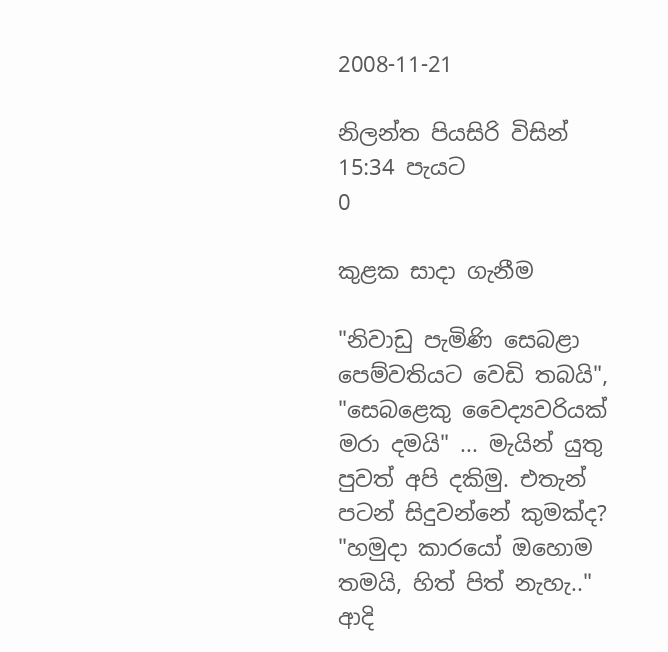2008-11-21

නිලන්ත පියසිරි විසින් 15:34 පැයට
0

කුළක සාදා ගැනීම

"නිවාඩු පැමිණි සෙබළා පෙම්වතියට වෙඩි තබයි", "සෙබළෙකු වෛද්‍යවරියක් මරා දමයි" ... මැයින් යුතු පුවත් අපි දකිමු. එතැන් පටන් සිදුවන්නේ කුමක්ද? "හමුදා කාරයෝ ඔහොම තමයි, හිත් පිත් නැහැ.." ආදි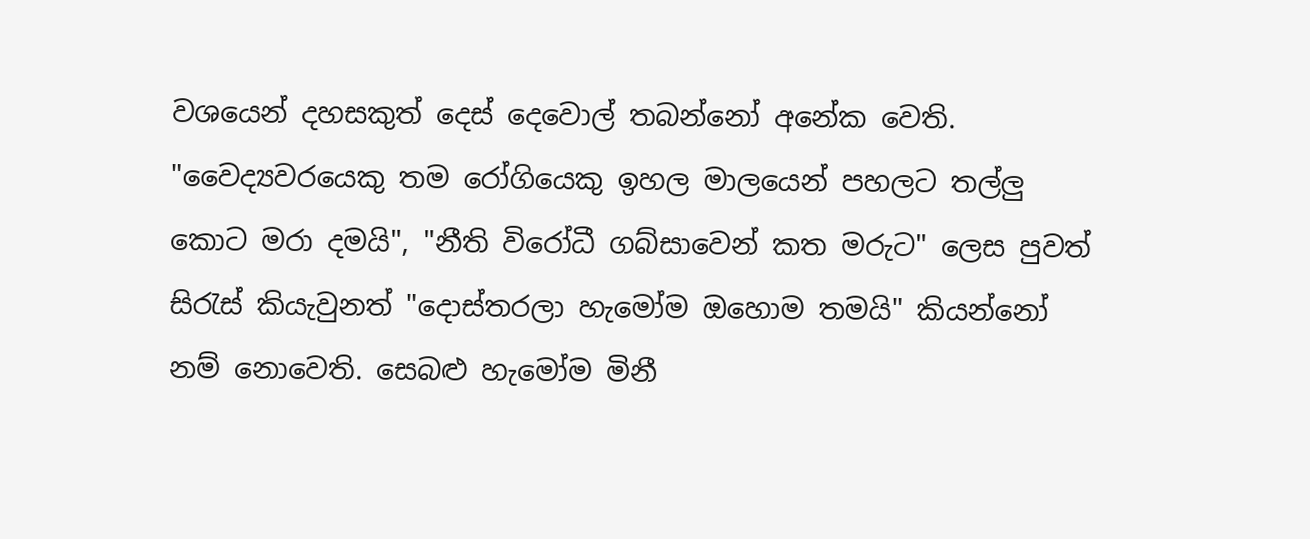වශයෙන් දහසකුත් දෙස් දෙවොල් තබන්නෝ අනේක වෙති. "වෛද්‍යවරයෙකු තම රෝගියෙකු ඉහල මාලයෙන් පහලට තල්ලු කොට මරා දමයි", "නීති විරෝධී ගබ්සාවෙන් කත මරුට" ලෙස පුවත් සිරැස් කියැවුනත් "දොස්තරලා හැමෝම ඔහොම තමයි" කියන්නෝ නම් නොවෙති. සෙබළු හැමෝම මිනී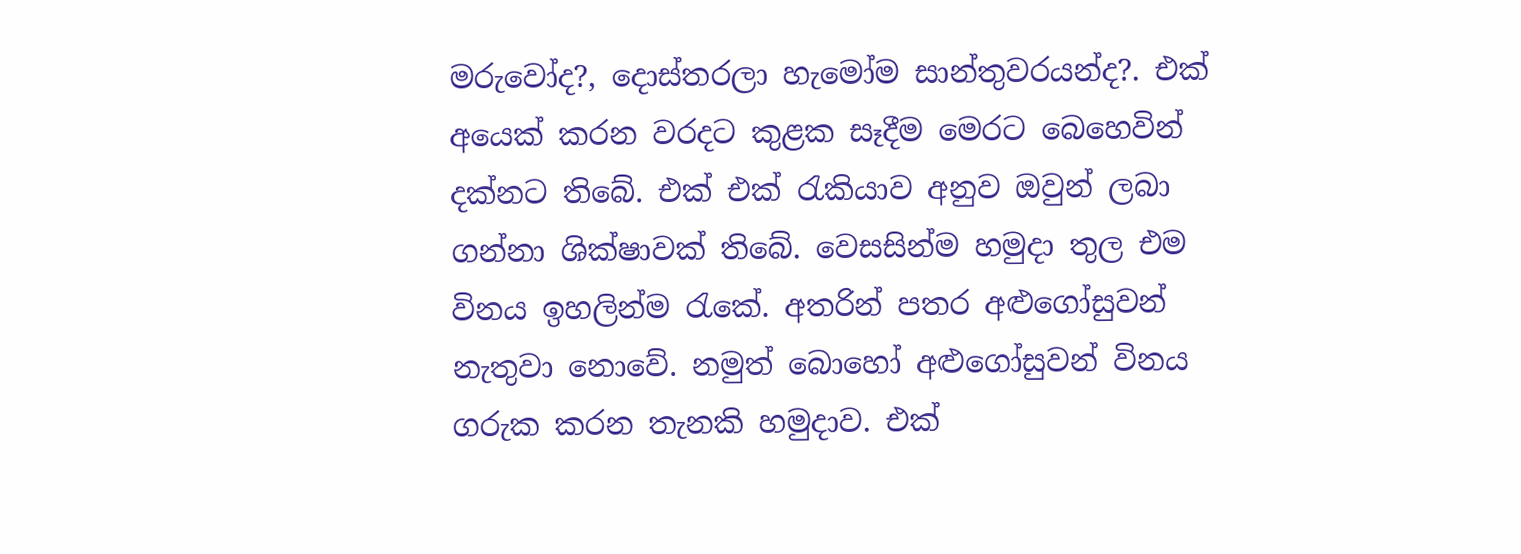මරුවෝද?, දොස්තරලා හැමෝම සාන්තුවරයන්ද?. එක් අයෙක් කරන වරදට කුළක සෑදීම මෙරට බෙහෙවින් දක්නට තිබේ. එක් එක් රැකියාව අනුව ඔවුන් ලබා ගන්නා ශික්ෂාවක් තිබේ. වෙසසින්ම හමුදා තුල එම විනය ඉහලින්ම රැකේ. අතරින් පතර අළුගෝසුවන් නැතුවා නොවේ. නමුත් බොහෝ අළුගෝසුවන් විනය ගරුක කරන තැනකි හමුදාව. එක්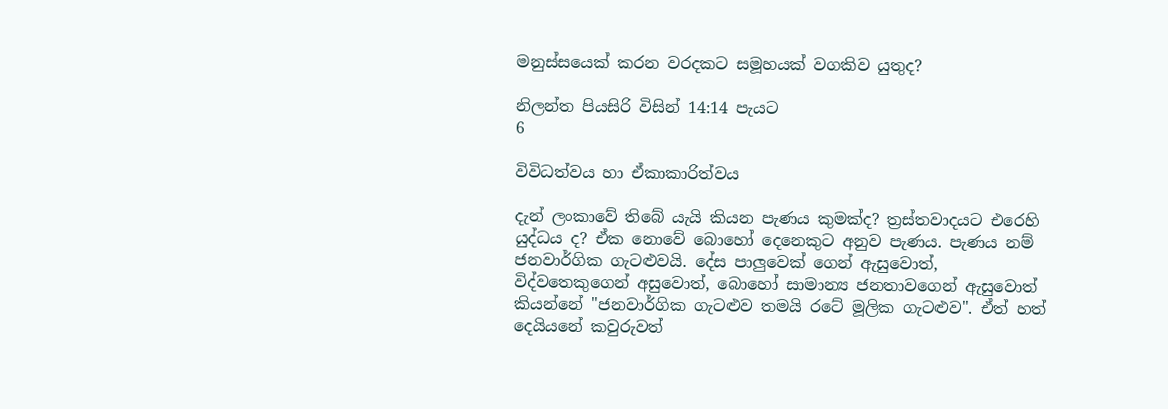මනුස්සයෙක් කරන වරදකට සමූහයක් වගකිව යුතුද?

නිලන්ත පියසිරි විසින් 14:14 පැයට
6

විවිධත්වය හා ඒකාකාරිත්වය

දැන් ලංකාවේ තිබේ යැයි කියන පැණය කුමක්ද? ත්‍රස්තවාදයට එරෙහි යුද්ධය ද? ඒක නොවේ බොහෝ දෙනෙකුට අනුව පැණය. පැණය නම් ජනවාර්ගික ගැටළුවයි. දේස පාලුවෙක් ගෙන් ඇසුවොත්, විද්වතෙකුගෙන් අසුවොත්, බොහෝ සාමාන්‍ය ජනතාවගෙන් ඇසුවොත් කියන්නේ "ජනවාර්ගික ගැටළුව තමයි රටේ මූලික ගැටළුව". ඒත් හත් දෙයියනේ කවුරුවත්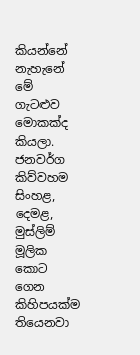කියන්නේ නැහැනේ මේ ගැටළුව මොකක්ද කියලා. ජනවර්ග කිව්වහම සිංහළ, දෙමළ, මුස්ලිම් මූලික කොට ගෙන කිහිපයක්ම තියෙනවා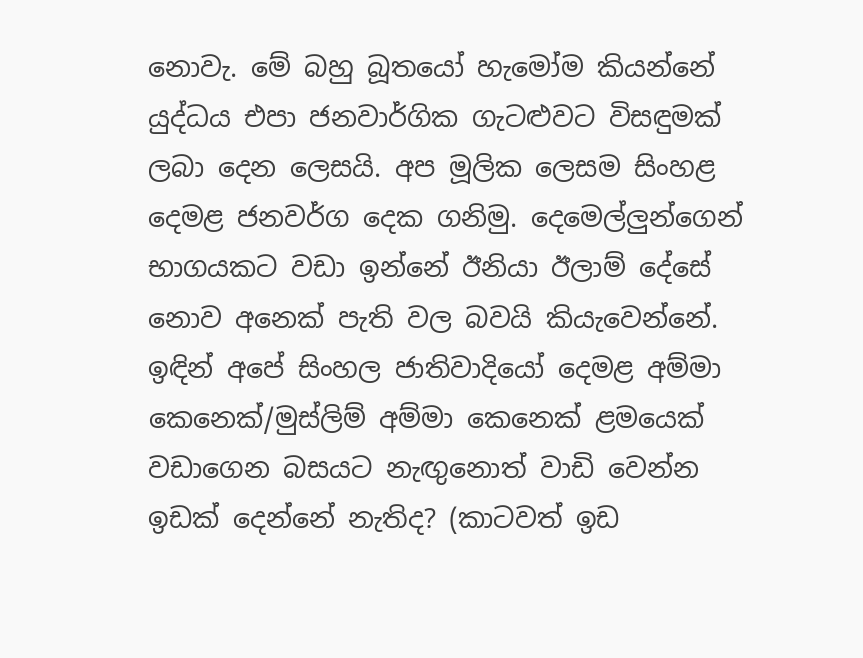නොවැ. මේ බහු බූතයෝ හැමෝම කියන්නේ යුද්ධය එපා ජනවාර්ගික ගැටළුවට විසඳුමක් ලබා දෙන ලෙසයි. අප මූලික ලෙසම සිංහළ දෙමළ ජනවර්ග දෙක ගනිමු. දෙමෙල්ලුන්ගෙන් භාගයකට වඩා ඉන්නේ ඊනියා ඊලාම් දේසේ නොව අනෙක් පැති වල බවයි කියැවෙන්නේ. ඉඳින් අපේ සිංහල ජාතිවාදියෝ දෙමළ අම්මා කෙනෙක්/මුස්ලිම් අම්මා කෙනෙක් ළමයෙක් වඩාගෙන බසයට නැඟුනොත් වාඩි වෙන්න ඉඩක් දෙන්නේ නැතිද? (කාටවත් ඉඩ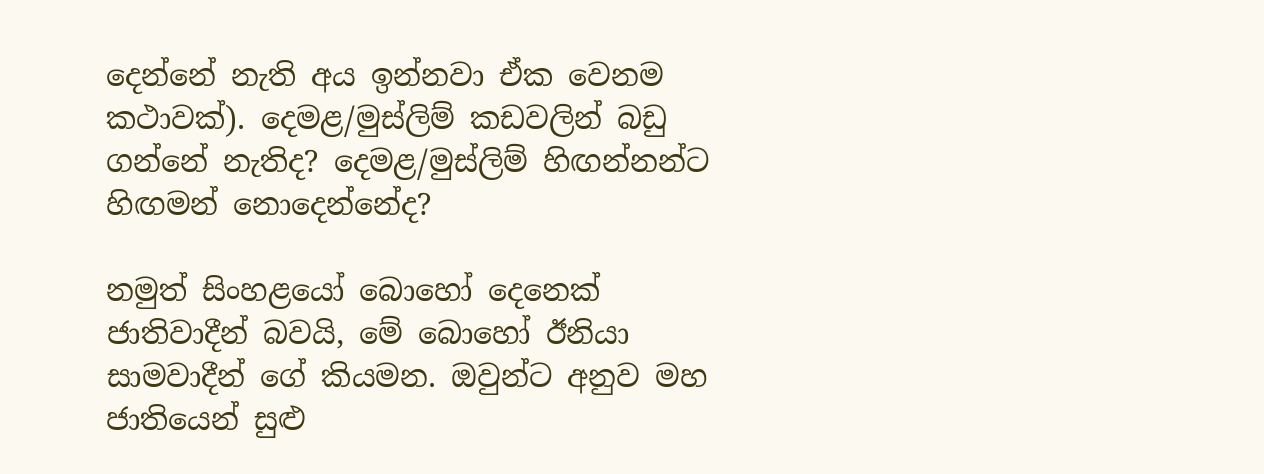දෙන්නේ නැති අය ඉන්නවා ඒක වෙනම කථාවක්). දෙමළ/මුස්ලිම් කඩවලින් බඩු ගන්නේ නැතිද? දෙමළ/මුස්ලිම් හිඟන්නන්ට හිඟමන් නොදෙන්නේද?

නමුත් සිංහළයෝ බොහෝ දෙනෙක් ජාතිවාදීන් බවයි, මේ බොහෝ ඊනියා සාමවාදීන් ගේ කියමන. ඔවුන්ට අනුව මහ ජාතියෙන් සුළු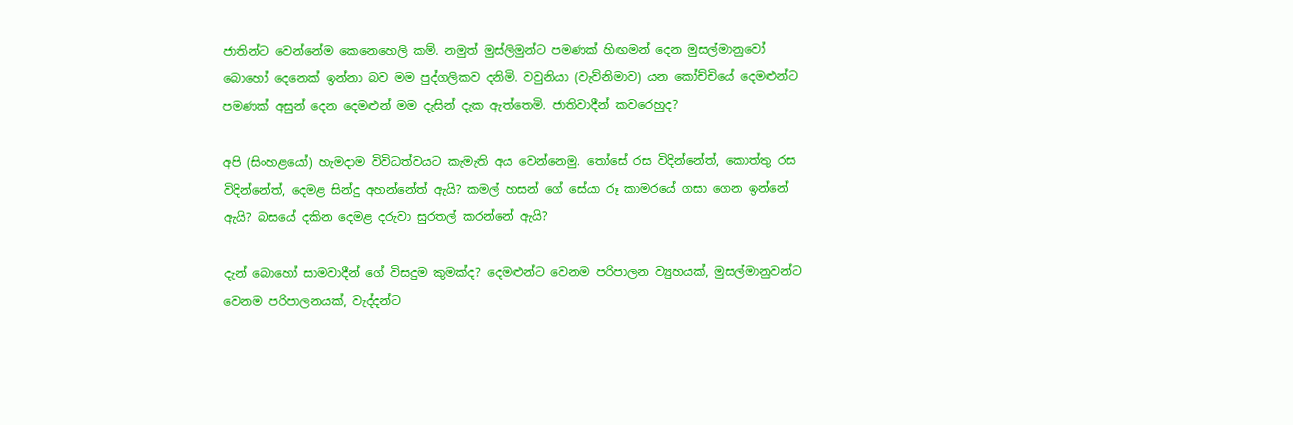ජාතින්ට වෙන්නේම කෙනෙහෙලි කම්. නමුත් මුස්ලිමුන්ට පමණක් හිඟමන් දෙන මුසල්මානුවෝ බොහෝ දෙනෙක් ඉන්නා බව මම පුද්ගලිකව දනිමි. වවුනියා (වැව්‍නිමාව) යන කෝච්‍චියේ දෙමළුන්ට පමණක් අසුන් දෙන දෙමළුන් මම දැසින් දැක ඇත්තෙමි. ජාතිවාදීන් කවරෙහුද?

අපි (සිංහළයෝ) හැමදාම විවිධත්වයට කැමැති අය වෙන්නෙමු. තෝසේ රස විදින්නේත්, කොත්තු රස විදින්නේත්, දෙමළ සින්දු අහන්නේත් ඇයි? කමල් හසන් ගේ සේයා රූ කාමරයේ ගසා ගෙන ඉන්නේ ඇයි? බසයේ දකින දෙමළ දරුවා සුරතල් කරන්නේ ඇයි?

දැන් බොහෝ සාමවාදීන් ගේ විසදුම කුමක්ද? දෙමළුන්ට වෙනම පරිපාලන ව්‍යුහයක්, මුසල්මානුවන්ට වෙනම පරිපාලනයක්, වැද්දන්ට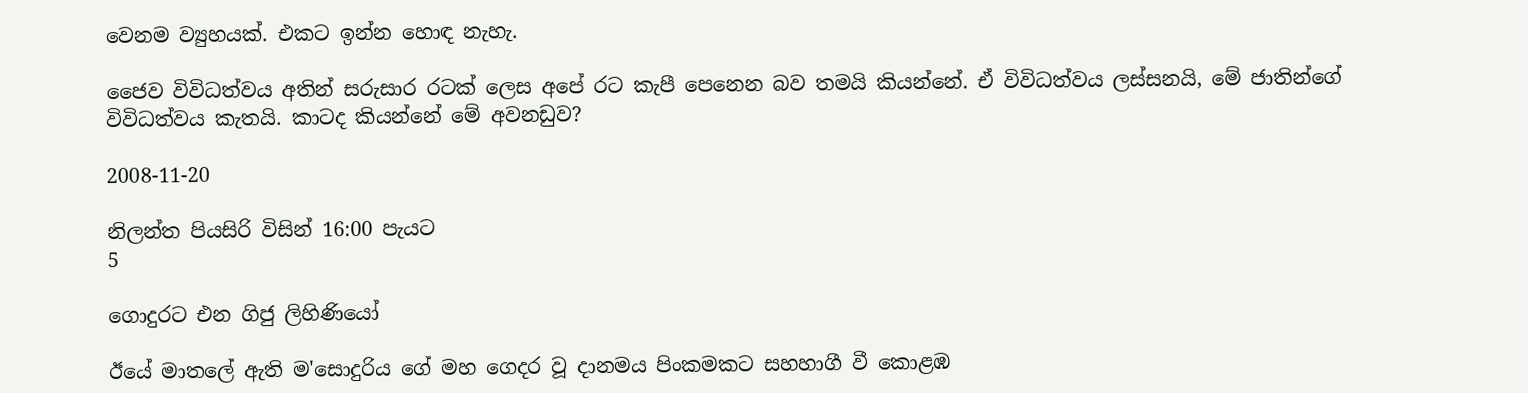වෙනම ව්‍යුහයක්. එකට ඉන්න හොඳ නැහැ.

ජෛව විවිධත්වය අතින් සරුසාර රටක් ලෙස අපේ රට කැපී පෙනෙන බව තමයි කියන්නේ. ඒ විවිධත්වය ලස්සනයි, මේ ජාතින්ගේ විවිධත්වය කැතයි. කාටද කියන්නේ මේ අවනඩුව?

2008-11-20

නිලන්ත පියසිරි විසින් 16:00 පැයට
5

ගොදුරට එන ගිජු ලිහිණියෝ

ඊයේ මාතලේ ඇති ම'සොදුරිය ගේ මහ ගෙදර වූ දානමය පිංකමකට සහහාගී වී කොළඹ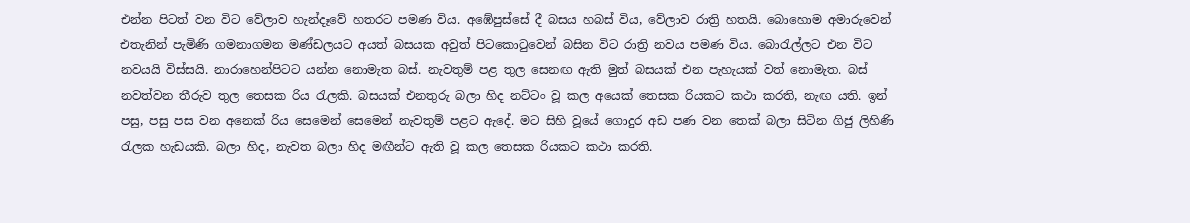එන්න පිටත් වන විට වේලාව හැන්දෑවේ හතරට පමණ විය. අඹේපුස්සේ දී බසය හබස් විය, වේලාව රාත්‍රි හතයි. බොහොම අමාරුවෙන් එතැනින් පැමිණි ගමනාගමන මණ්ඩලයට අයත් බසයක අවුත් පිටකොටුවෙන් බසින විට රාත්‍රි නවය පමණ විය. බොරැල්ලට එන විට නවයයි විස්සයි. නාරාහෙන්පිටට යන්න නොමැත බස්. නැවතුම් පළ තුල සෙනඟ ඇති මුත් බසයක් එන පැහැයක් වත් නොමැත. බස් නවත්වන තීරුව තුල තෙසක රිය රැලකි. බසයක් එනතුරු බලා හිද නට්ටං වූ කල අයෙක් තෙසක රියකට කථා කරති, නැඟ යති. ඉන් පසු, පසු පස වන අනෙක් රිය සෙමෙන් සෙමෙන් නැවතුම් පළට ඇදේ. මට සිහි වූයේ ගොදුර අඩ පණ වන තෙක් බලා සිටින ගිජු ලිහිණි රැලක හැඩයකි. බලා හිද, නැවත බලා හිද මඟීන්ට ඇති වූ කල තෙසක රියකට කථා කරති.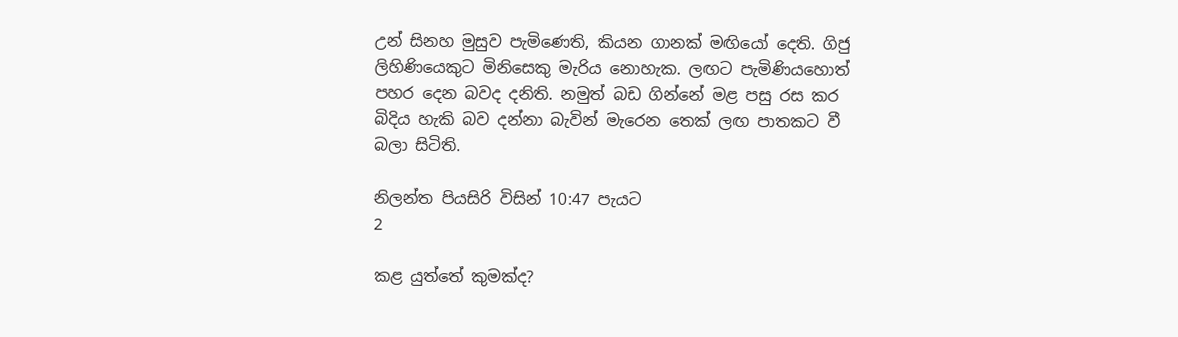උන් සිනහ මුසුව පැමිණෙති, කියන ගානක් මඟියෝ දෙති. ගිජු ලිහිණියෙකුට මිනිසෙකු මැරිය නොහැක. ලඟට පැමිණියහොත් පහර දෙන බවද දනිති. නමුත් බඩ ගින්නේ මළ පසු රස කර බිදිය හැකි බව දන්නා බැවින් මැරෙන තෙක් ලඟ පාතකට වී බලා සිටිති.

නිලන්ත පියසිරි විසින් 10:47 පැයට
2

කළ යුත්තේ කුමක්ද?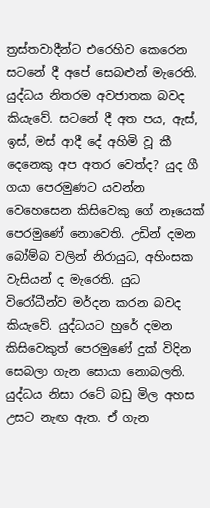ත්‍රස්තවාදීන්‍ට එරෙහිව කෙරෙන සටනේ දී අපේ සෙබළුන් මැරෙති. යුද්ධය නිතරම අවජාතක බවද කියැවේ. සටනේ දී අත පය, ඇස්, ඉස්, මස් ආදී දේ අහිමි වූ කී දෙනෙකු අප අතර වෙත්ද? යුද ගී ගයා පෙරමුණට යවන්න වෙහෙසෙන කිසිවෙකු ගේ නෑයෙක් පෙරමුණේ නොවෙති. උඩින් දමන බෝම්බ වලින් නිරායුධ, අහිංසක වැසියන් ද මැරෙති. යුධ විරෝධීන්ව මර්දන කරන බවද කියැවේ. යුද්ධයට හුරේ දමන කිසිවෙකුත් පෙරමුණේ දුක් විදින සෙබලා ගැන සොයා නොබලති. යුද්ධය නිසා රටේ බඩු මිල අහස උසට නැඟ ඇත. ඒ ගැන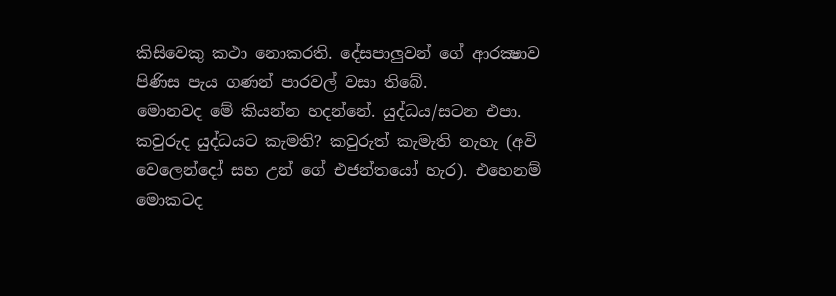කිසිවෙකු කථා නොකරති. දේසපාලුවන් ගේ ආරක්‍ෂාව පිණිස පැය ගණන් පාරවල් වසා තිබේ.
මොනවද මේ කියන්න හදන්නේ. යුද්ධය/සටන එපා.
කවුරුද යුද්ධයට කැමති? කවුරුත් කැමැති නැහැ (අවි වෙලෙන්දෝ සහ උන් ගේ එජන්තයෝ හැර). එහෙනම් මොකටද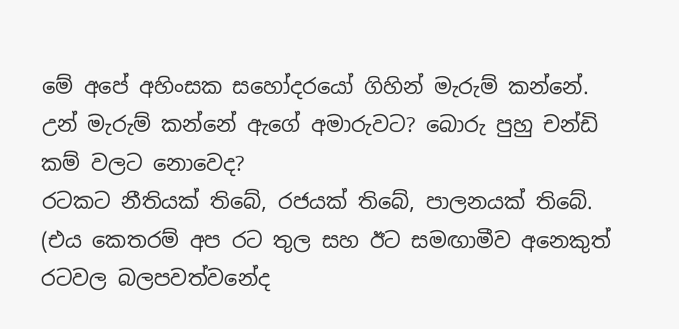මේ අපේ අහිංසක සහෝදරයෝ ගිහින් මැරුම් කන්නේ. උන් මැරුම් කන්නේ ඇගේ අමාරුවට? බොරු පුහු චන්ඩි කම් වලට නොවෙද?
රටකට නීතියක් තිබේ, රජයක් තිබේ, පාලනයක් තිබේ. (එය කෙතරම් අප රට තුල සහ ඊට සමඟාමීව අනෙකුත් රටවල බලපවත්වනේද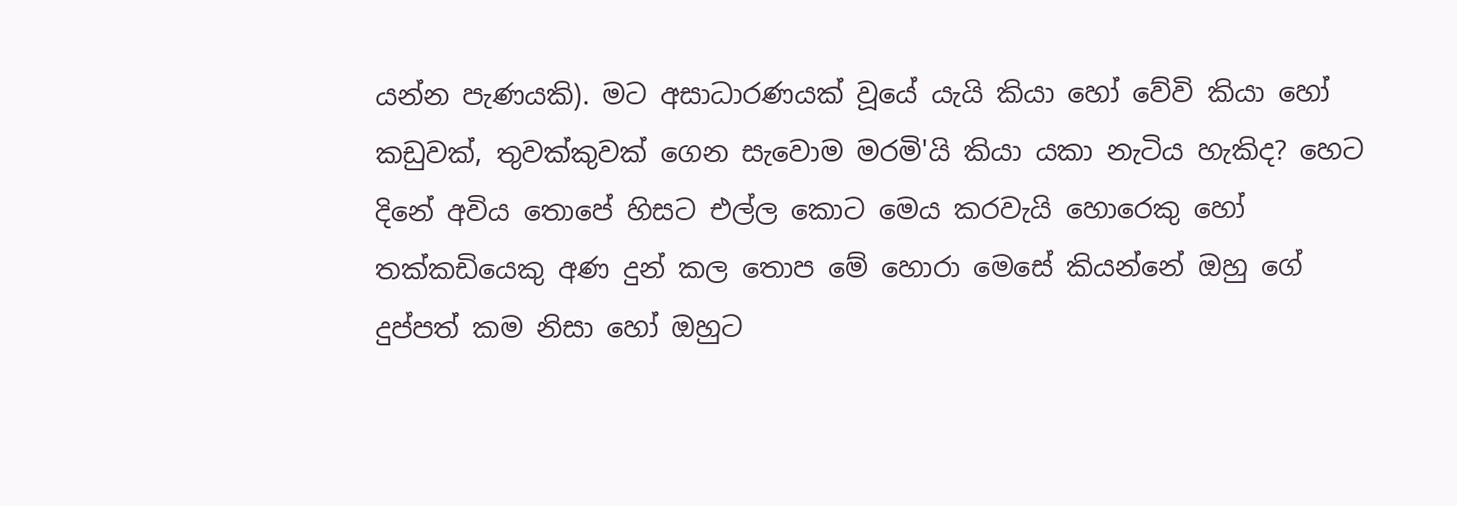යන්න පැණයකි). මට අසාධාරණයක් වූයේ යැයි කියා හෝ වේවි කියා හෝ කඩුවක්, තුවක්කුවක් ගෙන සැවොම මරමි'යි කියා යකා නැටිය හැකිද? හෙට දිනේ අවිය තොපේ හිසට එල්ල කොට මෙය කරවැයි හොරෙකු හෝ තක්කඩියෙකු අණ දුන් කල තොප මේ හොරා මෙසේ කියන්නේ ඔහු ගේ දුප්පත් කම නිසා හෝ ඔහුට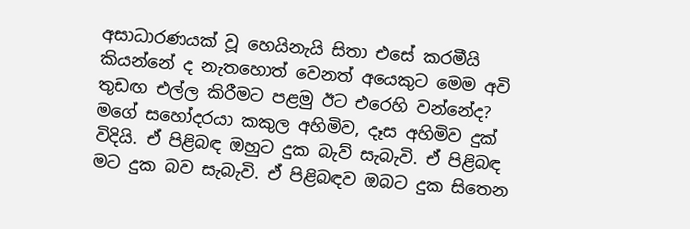අසාධාරණයක් වූ හෙයිනැයි සිතා එසේ කරමීයි කියන්නේ ද නැතහොත් වෙනත් අයෙකුට මෙම අවි තුඩඟ එල්ල කිරීමට පළමු ඊට එරෙහි වන්නේද?
මගේ සහෝදරයා කකුල අහිමිව, දෑස අහිමිව දුක් විදියි. ඒ පිළිබඳ ඔහුට දුක බැව් සැබැවි. ඒ පිළිබඳ මට දුක බව සැබැවි. ඒ පිළිබඳව ඔබට දුක සිතෙන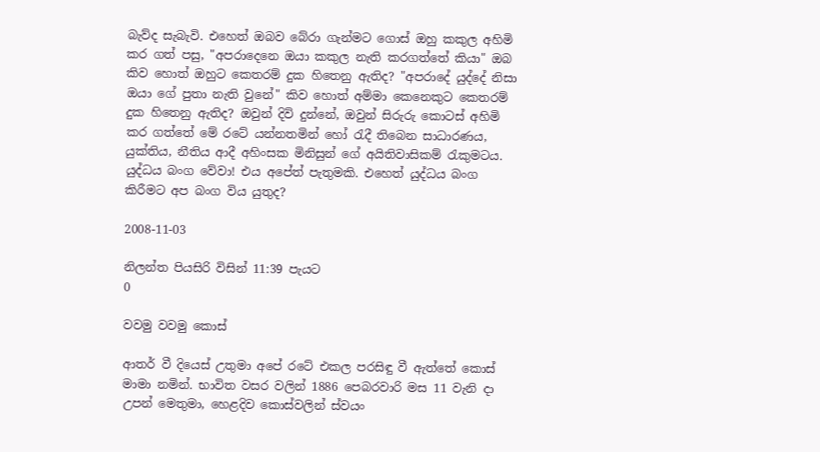බැව්ද සැබැවි. එහෙත් ඔබව බේරා ගැන්මට ගොස් ඔහු කකුල අහිමි කර ගත් පසු, "අපරාදෙනෙ ඔයා කකුල නැති කරගත්තේ කියා" ඔබ කිව හොත් ඔහුට කෙතරම් දුක හිතෙනු ඇතිද? "අපරාදේ යුද්දේ නිසා ඔයා ගේ පුතා නැති වුනේ" කිව හොත් අම්මා කෙනෙකුට කෙතරම් දුක හිතෙනු ඇතිද? ඔවුන් දිවි දුන්නේ, ඔවුන් සිරුරු කොටස් අහිමි කර ගත්තේ මේ රටේ යන්නතමින් හෝ රැදී තිබෙන සාධාරණය, යුක්තිය, නීතිය ආදී අහිංසක මිනිසුන් ගේ අයිතිවාසිකම් රැකුමටය. යුද්ධය බංග වේවා! එය අපේත් පැතුමකි. එහෙත් යුද්ධය බංග කිරීමට අප බංග විය යුතුද?

2008-11-03

නිලන්ත පියසිරි විසින් 11:39 පැයට
0

වවමු වවමු කොස්

ආතර් වී දියෙස් උතුමා අපේ රටේ එකල පරසිඳු වී ඇත්තේ කොස් මාමා නමින්. භාවිත වසර වලින් 1886 පෙබරවාරි මස 11 වැනි දා උපන් මෙතුමා, හෙළදිව කොස්වලින් ස්වයං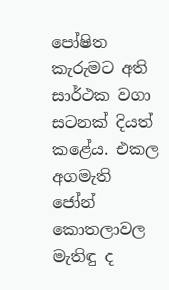පෝෂිත කැරුමට අති සාර්ථක වගා සටනක් දියත් කළේය. එකල අගමැති ජෝන් කොතලාවල මැතිඳු ද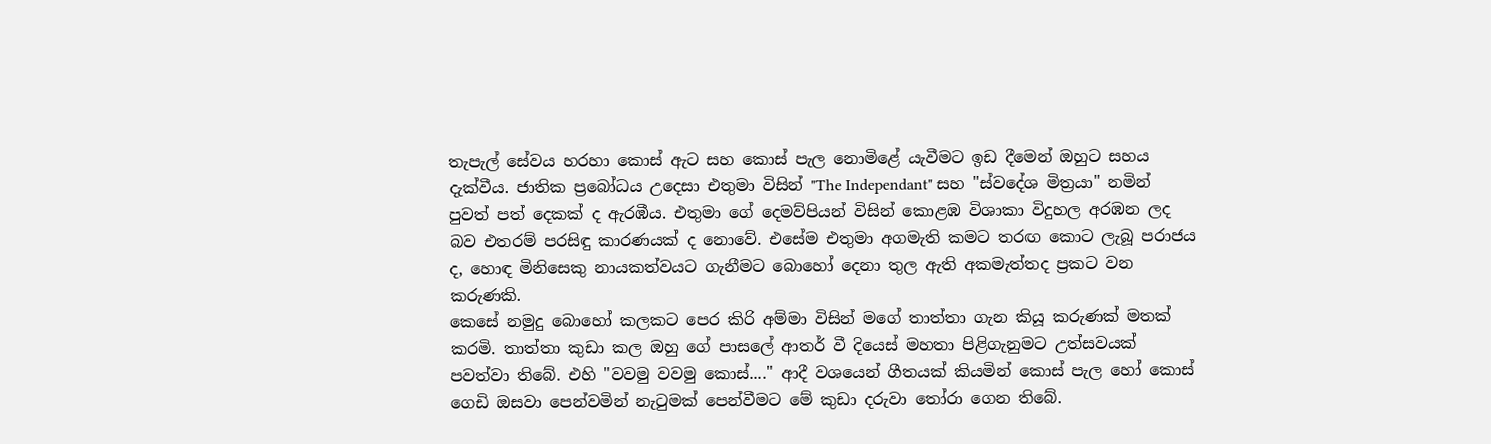තැපැල් සේවය හරහා කොස් ඇට සහ කොස් පැල නොමිළේ යැවීමට ඉඩ දීමෙන් ඔහුට සහය දැක්වීය. ජාතික ප්‍රබෝධය උදෙසා එතුමා විසින් "The Independant" සහ "ස්වදේශ මිත්‍රයා" නමින් පුවත් පත් දෙකක් ද ඇරඹීය. එතුමා ගේ දෙමව්පියන් විසින් කොළඹ විශාකා විදුහල අරඹන ලද බව එතරම් පරසිඳු කාරණයක් ද නොවේ. එසේම එතුමා අගමැති කමට තරඟ කොට ලැබූ පරාජය ද, හොඳ මිනිසෙකු නායකත්වයට ගැනීමට බොහෝ දෙනා තුල ඇති අකමැත්තද ප්‍රකට වන කරුණකි.
කෙසේ නමුදු බොහෝ කලකට පෙර කිරි අම්මා විසින් මගේ තාත්තා ගැන කියූ කරුණක් මතක් කරමි. තාත්තා කුඩා කල ඔහු ගේ පාසලේ ආතර් වී දියෙස් මහතා පිළිගැනුමට උත්සවයක් පවත්වා තිබේ. එහි "වවමු වවමු කොස්...." ආදී වශයෙන් ගීතයක් කියමින් කොස් පැල හෝ කොස් ගෙඩි ඔසවා පෙන්වමින් නැටුමක් පෙන්වීමට මේ කුඩා දරුවා තෝරා ගෙන තිබේ.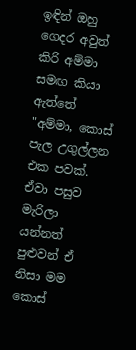ඉඳින් ඔහු ගෙදර අවුත් කිරි අම්මා සමඟ කියා ඇත්තේ "අම්මා, කොස් පැල උගුල්ලන එක පවක්. ඒවා පසුව මැරිලා යන්නත් පුළුවන් ඒ නිසා මම කොස්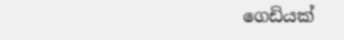ගෙඩියක්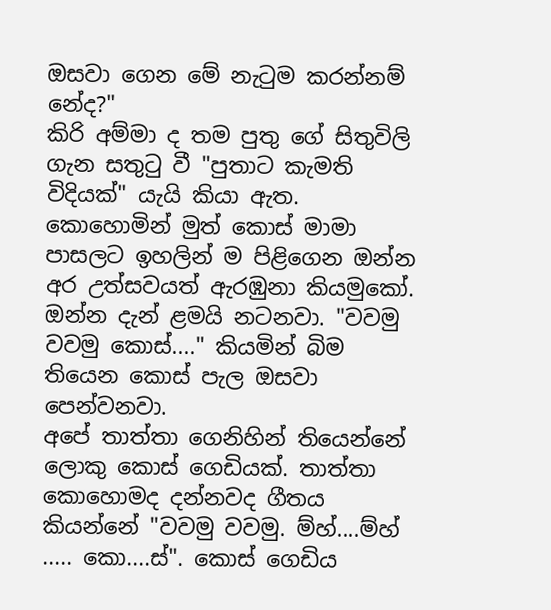ඔසවා ගෙන මේ නැටුම කරන්නම් නේද?"
කිරි අම්මා ද තම පුතු ගේ සිතුවිලි ගැන සතුටු වී "පුතාට කැමති විදියක්" යැයි කියා ඇත.
කොහොමින් මුත් කොස් මාමා පාසලට ඉහලින් ම පිළිගෙන ඔන්න අර උත්සවයත් ඇරඹුනා කියමුකෝ.
ඔන්න දැන් ළමයි නටනවා. "වවමු වවමු කොස්...." කියමින් බිම තියෙන කොස් පැල ඔසවා පෙන්වනවා.
අපේ තාත්තා ගෙනිහින් තියෙන්නේ ලොකු කොස් ගෙඩියක්. තාත්තා කොහොමද දන්නවද ගීතය කියන්නේ "වවමු වවමු. ම්හ්....ම්හ් ..... කො....ස්". කොස් ගෙඩිය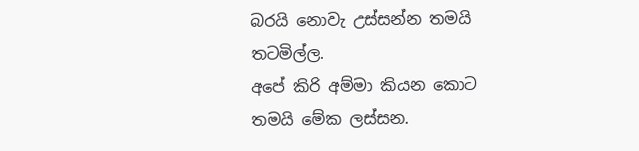බරයි නොවැ උස්සන්න තමයි තටමිල්ල.
අපේ කිරි අම්මා කියන කොට තමයි මේක ලස්සන.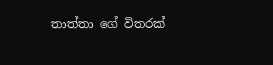තාත්තා ගේ විතරක්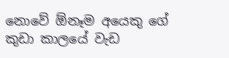නොවේ ඕනෑම අයෙකු ගේ කුඩා කාලයේ වැඩ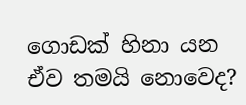ගොඩක් හිනා යන ඒව තමයි නොවෙද?